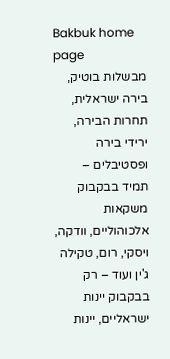Bakbuk home page
מבשלות בוטיק, בירה ישראלית, תחרות הבירה, ירידי בירה ופסטיבלים – תמיד בבקבוק משקאות אלכוהוליים, וודקה, ויסקי, רום, טקילה ג'ין ועוד – רק בבקבוק יינות ישראליים, יינות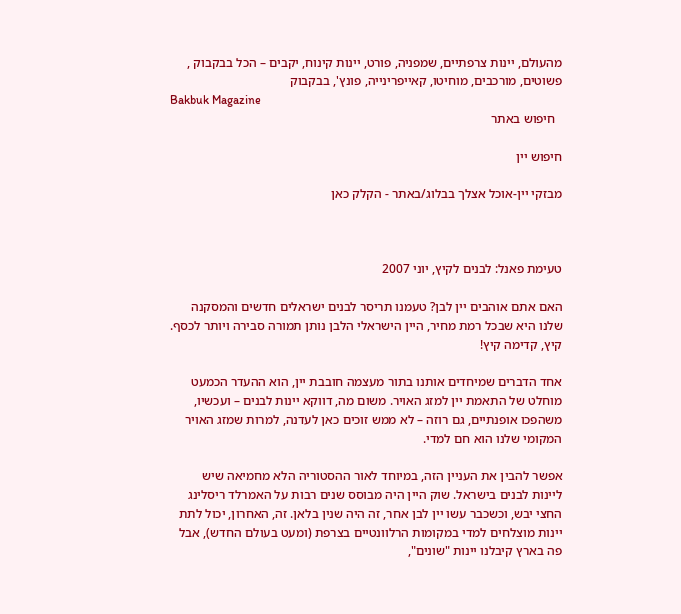מהעולם, יינות צרפתיים, שמפניה, פורט, יינות קינוח, יקבים – הכל בבקבוק , פשוטים, מורכבים, מוחיטו, קאייפרינייה, פונץ', בבקבוק
Bakbuk Magazine
  חיפוש באתר

חיפוש יין

מבזקי יין-אוכל אצלך בבלוג/באתר - הקלק כאן



טעימת פאנל: לבנים לקיץ, יוני 2007

האם אתם אוהבים יין לבן? טעמנו תריסר לבנים ישראלים חדשים והמסקנה שלנו היא שבכל רמת מחיר, היין הישראלי הלבן נותן תמורה סבירה ויותר לכסף. קיץ, קדימה קיץ!

אחד הדברים שמיחדים אותנו בתור מעצמה חובבת יין, הוא ההעדר הכמעט מוחלט של התאמת יין למזג האויר. משום מה, דווקא יינות לבנים – ועכשיו, משהפכו אופנתיים, גם רוזה – לא ממש זוכים כאן לעדנה, למרות שמזג האויר המקומי שלנו הוא חם למדי.

אפשר להבין את העניין הזה, במיוחד לאור ההסטוריה הלא מחמיאה שיש ליינות לבנים בישראל. שוק היין היה מבוסס שנים רבות על האמרלד ריסלינג החצי יבש, וכשכבר עשו יין לבן אחר, זה היה שנין בלאן. זה, האחרון, יכול לתת יינות מוצלחים למדי במקומות הרלוונטיים בצרפת (ומעט בעולם החדש), אבל פה בארץ קיבלנו יינות "שונים",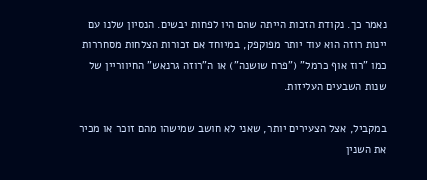נאמר כך. נקודת הזכות הייתה שהם היו לפחות יבשים. הנסיון שלנו עם יינות רוזה הוא עוד יותר מפוקפק, במיוחד אם זכורות הצלחות מסחררות כמו "רוז אוף כרמל" ("פרח שושנה") או ה"רוזה גרנאש" החיווריין של שנות השבעים העליזות.

במקביל, אצל הצעירים יותר, שאני לא חושב שמישהו מהם זוכר או מכיר את השנין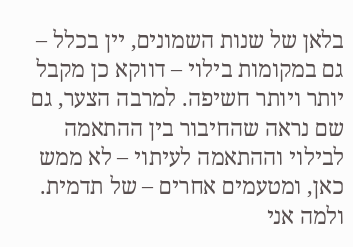בלאן של שנות השמונים, יין בכלל – גם במקומות בילוי – דווקא כן מקבל יותר ויותר חשיפה. למרבה הצער, גם שם נראה שהחיבור בין ההתאמה לבילוי וההתאמה לעיתוי – לא ממש כאן, ומטעמים אחרים – של תדמית. ולמה אני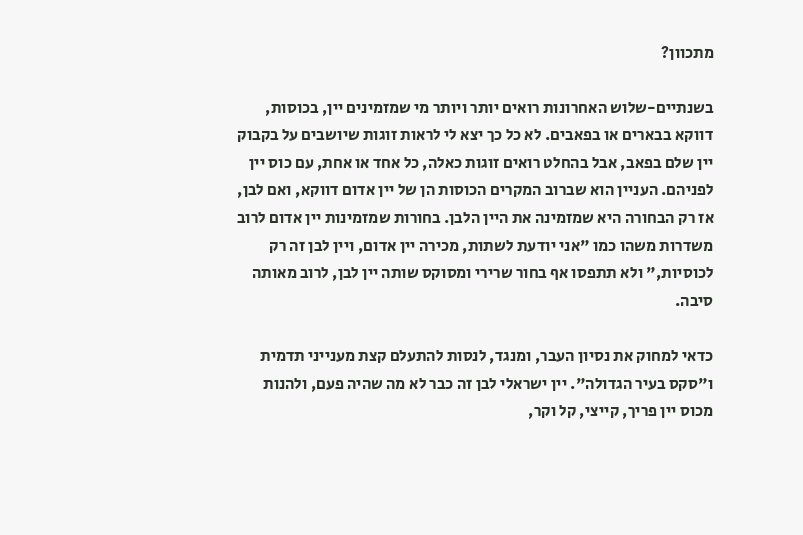מתכוון?

בשנתיים-שלוש האחרונות רואים יותר ויותר מי שמזמינים יין, בכוסות, דווקא בבארים או בפאבים. לא כל כך יצא לי לראות זוגות שיושבים על בקבוק יין שלם בפאב, אבל בהחלט רואים זוגות כאלה, כל אחד או אחת, עם כוס יין לפניהם. העניין הוא שברוב המקרים הכוסות הן של יין אדום דווקא, ואם לבן, אז רק הבחורה היא שמזמינה את היין הלבן. בחורות שמזמינות יין אדום לרוב משדרות משהו כמו "אני יודעת לשתות, מכירה יין אדום, ויין לבן זה רק לכוסיות," ולא תתפסו אף בחור שרירי ומסוקס שותה יין לבן, לרוב מאותה סיבה.

כדאי למחוק את נסיון העבר, ומנגד, לנסות להתעלם קצת מענייני תדמית ו"סקס בעיר הגדולה". יין ישראלי לבן זה כבר לא מה שהיה פעם, ולהנות מכוס יין פריך, קייצי, קל וקר,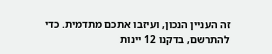זה העניין הנכון, ועיזבו אתכם מתדמית. כדי להתרשם, בדקנו 12 יינות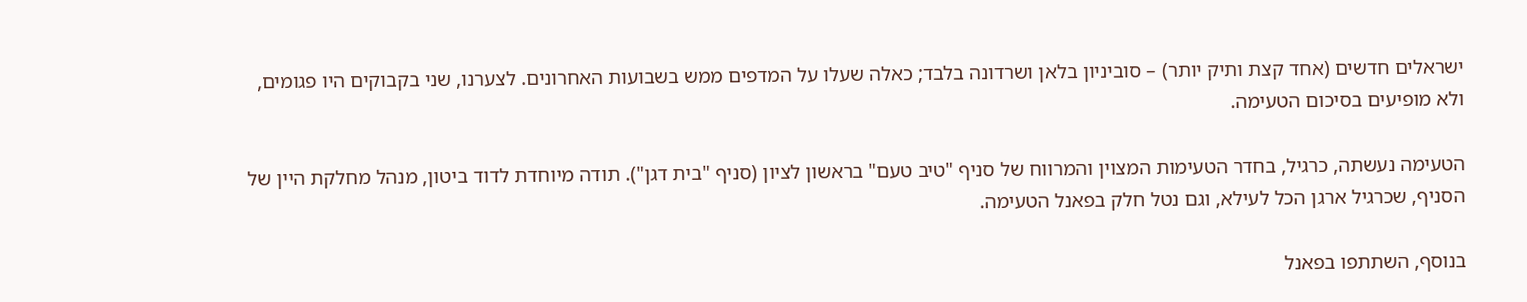ישראלים חדשים (אחד קצת ותיק יותר) – סוביניון בלאן ושרדונה בלבד; כאלה שעלו על המדפים ממש בשבועות האחרונים. לצערנו, שני בקבוקים היו פגומים, ולא מופיעים בסיכום הטעימה.

הטעימה נעשתה, כרגיל, בחדר הטעימות המצוין והמרווח של סניף "טיב טעם" בראשון לציון (סניף "בית דגן"). תודה מיוחדת לדוד ביטון, מנהל מחלקת היין של הסניף, שכרגיל ארגן הכל לעילא, וגם נטל חלק בפאנל הטעימה.

בנוסף, השתתפו בפאנל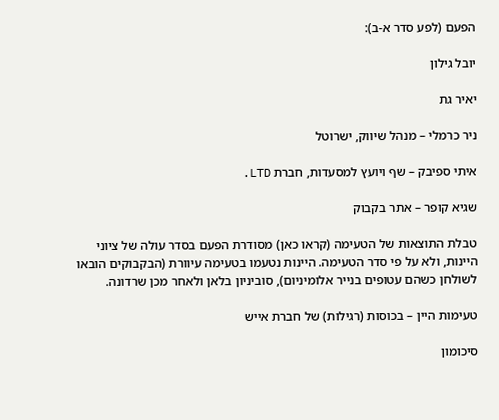הפעם (לפע סדר א-ב):

יובל גילון

יאיר גת

ניר כרמלי – מנהל שיווק, ישרוטל

איתי ספיבק – שף ויועץ למסעדות, חברת LTD.

שגיא קופר – אתר בקבוק

טבלת התוצאות של הטעימה (קראו כאן) מסודרת הפעם בסדר עולה של ציוני היינות, ולא על פי סדר הטעימה. היינות נטעמו בטעימה עיוורת (הבקבוקים הובאו לשולחן כשהם עטופים בנייר אלומיניום), סוביניון בלאן ולאחר מכן שרדונה.

טעימות היין – בכוסות (רגילות) של חברת אייש

סיכומון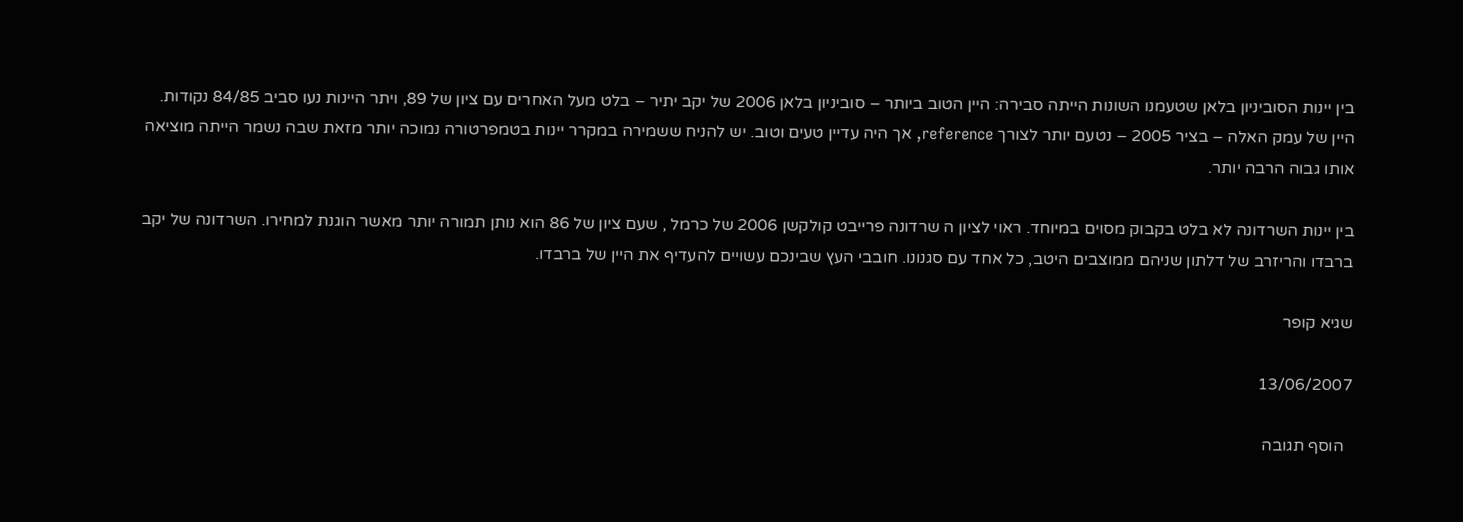בין יינות הסוביניון בלאן שטעמנו השונות הייתה סבירה: היין הטוב ביותר – סוביניון בלאן 2006 של יקב יתיר – בלט מעל האחרים עם ציון של 89, ויתר היינות נעו סביב 84/85 נקודות. היין של עמק האלה – בציר 2005 – נטעם יותר לצורך reference, אך היה עדיין טעים וטוב. יש להניח ששמירה במקרר יינות בטמפרטורה נמוכה יותר מזאת שבה נשמר הייתה מוציאה אותו גבוה הרבה יותר.

בין יינות השרדונה לא בלט בקבוק מסוים במיוחד. ראוי לציון ה שרדונה פרייבט קולקשן 2006 של כרמל , שעם ציון של 86 הוא נותן תמורה יותר מאשר הוגנת למחירו. השרדונה של יקב ברבדו והריזרב של דלתון שניהם ממוצבים היטב, כל אחד עם סגנונו. חובבי העץ שבינכם עשויים להעדיף את היין של ברבדו.

שגיא קופר

13/06/2007

  הוסף תגובה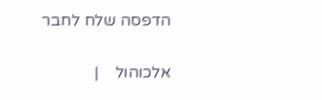הדפסה שלח לחבר

אלכוהול    |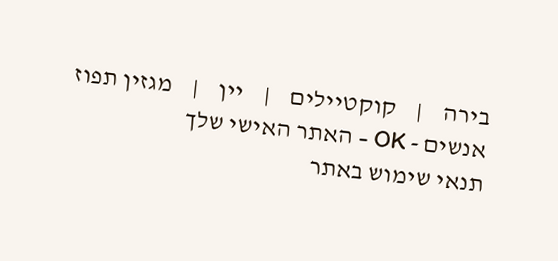בירה    |    קוקטיילים    |    יין    |    מגזין תפוז אנשים - OK - האתר האישי שלך
תנאי שימוש באתר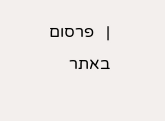|   פרסום באתר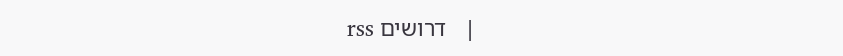|   דרושים rss